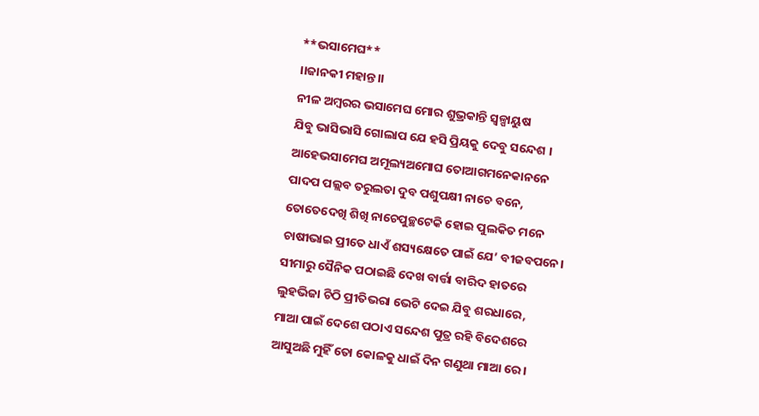**ଭସାମେଘ**
।।ଜାନକୀ ମହାନ୍ତ।।
ନୀଳ ଅମ୍ବରର ଭସାମେଘ ମୋର ଶୁଭ୍ରକାନ୍ତି ସ୍ୱଳ୍ପାୟୁଷ
ଯିବୁ ଭାସିଭାସି ଗୋଲାପ ଯେ ହସି ପ୍ରିୟକୁ ଦେବୁ ସନ୍ଦେଶ ।
ଆହେଭସାମେଘ ଅମୂଲ୍ୟଅମୋଘ ତୋଆଗମନେକାନନେ
ପାଦପ ପଲ୍ଲବ ତରୁଲତା ଦୁବ ପଶୁପକ୍ଷୀ ନାଚେ ବନେ,
ତୋତେଦେଖି ଶିଖି ନାଚେପୁଚ୍ଛଟେକି ହୋଇ ପୁଲକିତ ମନେ
ଚାଷୀଭାଇ ପ୍ରୀତେ ଧାଏଁ ଶସ୍ୟକ୍ଷେତେ ପାଇଁ ଯେ’ ବୀଜବପନେ।
ସୀମାରୁ ସୈନିକ ପଠାଇଛି ଦେଖ ବାର୍ତ୍ତା ବାରିଦ ହାତରେ
ଲୁହଭିଜା ଚିଠି ପ୍ରୀତିଭରା ଭେଟି ଦେଇ ଯିବୁ ଶରଧାରେ,
ମାଆ ପାଇଁ ଦେଶେ ପଠାଏ ସନ୍ଦେଶ ପୁତ୍ର ରହି ବିଦେଶରେ
ଆସୁଅଛି ମୁହିଁ ତୋ କୋଳକୁ ଧାଇଁ ଦିନ ଗଣୁଥା ମାଆ ରେ ।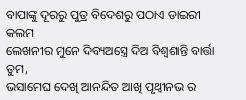ବାପାଙ୍କୁ ଦୂରରୁ ପୁତ୍ର ବିଦେଶରୁ ପଠାଏ ଡାଇରୀ କଲମ
ଲେଖନୀର ମୁନେ ଦିବ୍ୟଅସ୍ତ୍ରେ ଦିଅ ବିଶ୍ଵଶାନ୍ତି ବାର୍ତ୍ତା ତୁମ,
ଭସାମେଘ ଦେଖି ଆନନ୍ଦିତ ଆଖି ପୃଥ୍ୱୀନଭ ର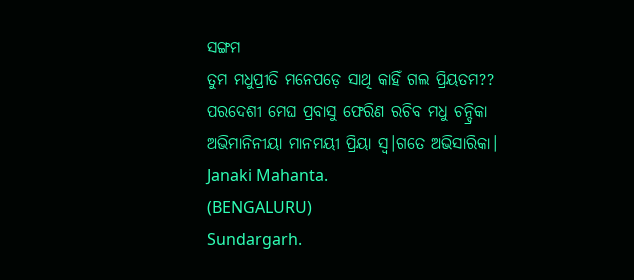ସଙ୍ଗମ
ତୁମ ମଧୁପ୍ରୀତି ମନେପଡ଼େ ସାଥି କାହିଁ ଗଲ ପ୍ରିୟତମ??
ପରଦେଶୀ ମେଘ ପ୍ରବାସୁ ଫେରିଣ ରଚିବ ମଧୁ ଚନ୍ଦ୍ରିକା
ଅଭିମାନିନୀୟା ମାନମୟୀ ପ୍ରିୟା ସ୍ୱ।ଗତେ ଅଭିସାରିକା।
Janaki Mahanta.
(BENGALURU)
Sundargarh.